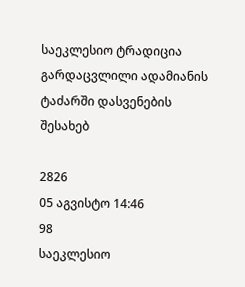საეკლესიო ტრადიცია გარდაცვლილი ადამიანის ტაძარში დასვენების შესახებ

2826
05 აგვისტო 14:46
98
საეკლესიო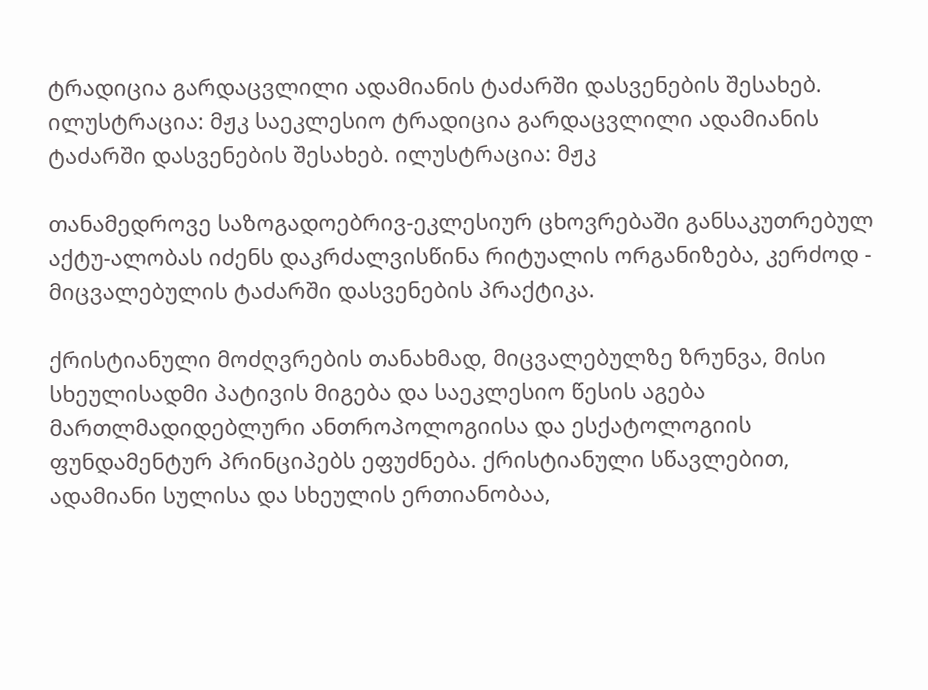ტრადიცია გარდაცვლილი ადამიანის ტაძარში დასვენების შესახებ. ილუსტრაცია: მჟკ საეკლესიო ტრადიცია გარდაცვლილი ადამიანის ტაძარში დასვენების შესახებ. ილუსტრაცია: მჟკ

თანამედროვე საზოგადოებრივ-ეკლესიურ ცხოვრებაში განსაკუთრებულ აქტუ-ალობას იძენს დაკრძალვისწინა რიტუალის ორგანიზება, კერძოდ - მიცვალებულის ტაძარში დასვენების პრაქტიკა.

ქრისტიანული მოძღვრების თანახმად, მიცვალებულზე ზრუნვა, მისი სხეულისადმი პატივის მიგება და საეკლესიო წესის აგება მართლმადიდებლური ანთროპოლოგიისა და ესქატოლოგიის ფუნდამენტურ პრინციპებს ეფუძნება. ქრისტიანული სწავლებით, ადამიანი სულისა და სხეულის ერთიანობაა,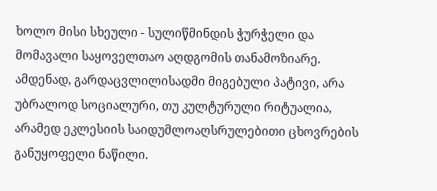ხოლო მისი სხეული - სულიწმინდის ჭურჭელი და მომავალი საყოველთაო აღდგომის თანამოზიარე. ამდენად, გარდაცვლილისადმი მიგებული პატივი, არა უბრალოდ სოციალური, თუ კულტურული რიტუალია, არამედ ეკლესიის საიდუმლოაღსრულებითი ცხოვრების განუყოფელი ნაწილი.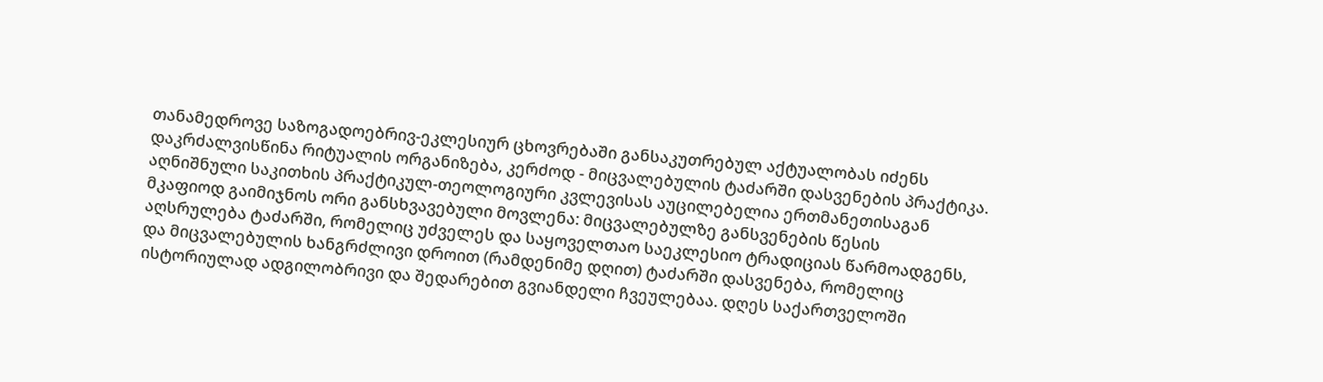თანამედროვე საზოგადოებრივ-ეკლესიურ ცხოვრებაში განსაკუთრებულ აქტუალობას იძენს დაკრძალვისწინა რიტუალის ორგანიზება, კერძოდ - მიცვალებულის ტაძარში დასვენების პრაქტიკა. აღნიშნული საკითხის პრაქტიკულ-თეოლოგიური კვლევისას აუცილებელია ერთმანეთისაგან მკაფიოდ გაიმიჯნოს ორი განსხვავებული მოვლენა: მიცვალებულზე განსვენების წესის აღსრულება ტაძარში, რომელიც უძველეს და საყოველთაო საეკლესიო ტრადიციას წარმოადგენს, და მიცვალებულის ხანგრძლივი დროით (რამდენიმე დღით) ტაძარში დასვენება, რომელიც ისტორიულად ადგილობრივი და შედარებით გვიანდელი ჩვეულებაა. დღეს საქართველოში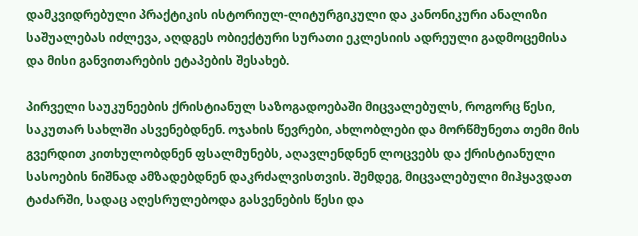დამკვიდრებული პრაქტიკის ისტორიულ-ლიტურგიკული და კანონიკური ანალიზი საშუალებას იძლევა, აღდგეს ობიექტური სურათი ეკლესიის ადრეული გადმოცემისა და მისი განვითარების ეტაპების შესახებ.

პირველი საუკუნეების ქრისტიანულ საზოგადოებაში მიცვალებულს, როგორც წესი, საკუთარ სახლში ასვენებდნენ. ოჯახის წევრები, ახლობლები და მორწმუნეთა თემი მის გვერდით კითხულობდნენ ფსალმუნებს, აღავლენდნენ ლოცვებს და ქრისტიანული სასოების ნიშნად ამზადებდნენ დაკრძალვისთვის. შემდეგ, მიცვალებული მიჰყავდათ ტაძარში, სადაც აღესრულებოდა გასვენების წესი და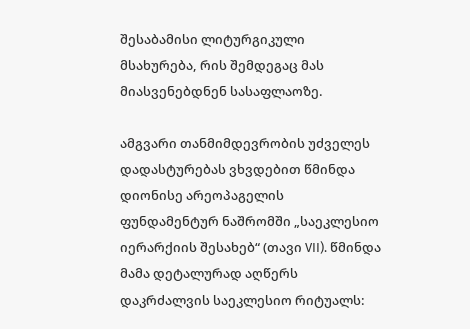შესაბამისი ლიტურგიკული მსახურება, რის შემდეგაც მას მიასვენებდნენ სასაფლაოზე.

ამგვარი თანმიმდევრობის უძველეს დადასტურებას ვხვდებით წმინდა დიონისე არეოპაგელის ფუნდამენტურ ნაშრომში „საეკლესიო იერარქიის შესახებ“ (თავი VII). წმინდა მამა დეტალურად აღწერს დაკრძალვის საეკლესიო რიტუალს: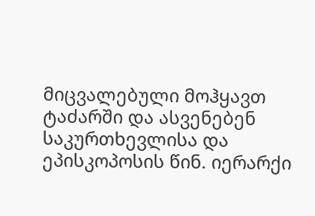მიცვალებული მოჰყავთ ტაძარში და ასვენებენ საკურთხევლისა და ეპისკოპოსის წინ. იერარქი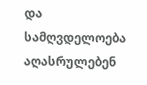და სამღვდელოება აღასრულებენ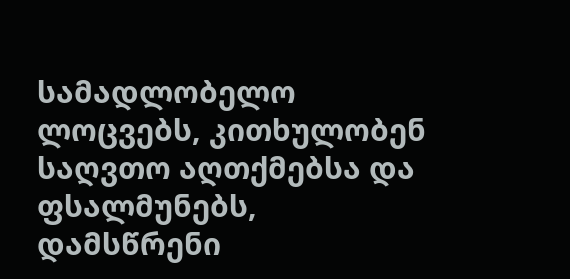სამადლობელო ლოცვებს, კითხულობენ საღვთო აღთქმებსა და ფსალმუნებს, დამსწრენი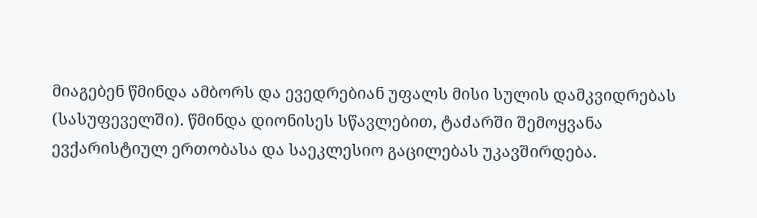მიაგებენ წმინდა ამბორს და ევედრებიან უფალს მისი სულის დამკვიდრებას (სასუფეველში). წმინდა დიონისეს სწავლებით, ტაძარში შემოყვანა ევქარისტიულ ერთობასა და საეკლესიო გაცილებას უკავშირდება.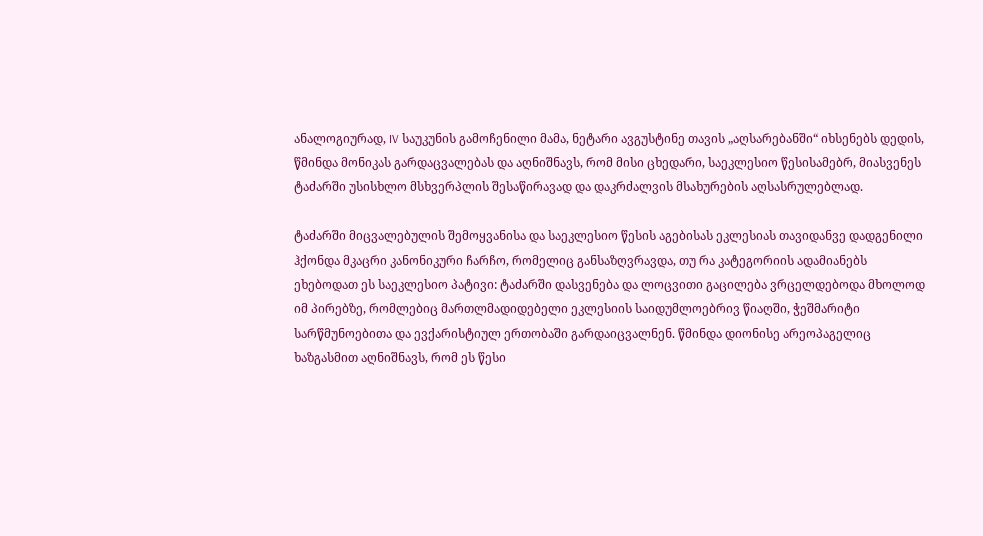ანალოგიურად, IV საუკუნის გამოჩენილი მამა, ნეტარი ავგუსტინე თავის „აღსარებანში“ იხსენებს დედის, წმინდა მონიკას გარდაცვალებას და აღნიშნავს, რომ მისი ცხედარი, საეკლესიო წესისამებრ, მიასვენეს ტაძარში უსისხლო მსხვერპლის შესაწირავად და დაკრძალვის მსახურების აღსასრულებლად.

ტაძარში მიცვალებულის შემოყვანისა და საეკლესიო წესის აგებისას ეკლესიას თავიდანვე დადგენილი ჰქონდა მკაცრი კანონიკური ჩარჩო, რომელიც განსაზღვრავდა, თუ რა კატეგორიის ადამიანებს ეხებოდათ ეს საეკლესიო პატივი: ტაძარში დასვენება და ლოცვითი გაცილება ვრცელდებოდა მხოლოდ იმ პირებზე, რომლებიც მართლმადიდებელი ეკლესიის საიდუმლოებრივ წიაღში, ჭეშმარიტი სარწმუნოებითა და ევქარისტიულ ერთობაში გარდაიცვალნენ. წმინდა დიონისე არეოპაგელიც ხაზგასმით აღნიშნავს, რომ ეს წესი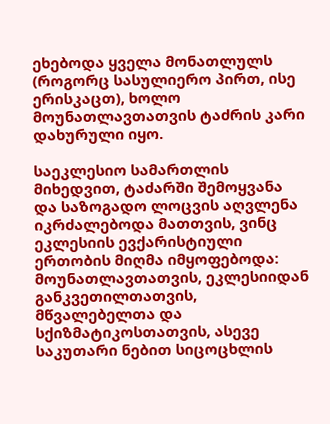ეხებოდა ყველა მონათლულს (როგორც სასულიერო პირთ, ისე ერისკაცთ), ხოლო მოუნათლავთათვის ტაძრის კარი დახურული იყო.

საეკლესიო სამართლის მიხედვით, ტაძარში შემოყვანა და საზოგადო ლოცვის აღვლენა იკრძალებოდა მათთვის, ვინც ეკლესიის ევქარისტიული ერთობის მიღმა იმყოფებოდა: მოუნათლავთათვის, ეკლესიიდან განკვეთილთათვის, მწვალებელთა და სქიზმატიკოსთათვის, ასევე საკუთარი ნებით სიცოცხლის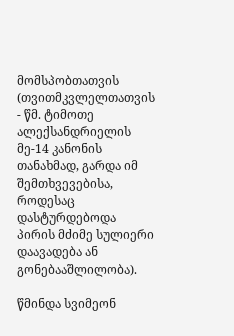მომსპობთათვის (თვითმკვლელთათვის - წმ. ტიმოთე ალექსანდრიელის მე-14 კანონის თანახმად, გარდა იმ შემთხვევებისა, როდესაც დასტურდებოდა პირის მძიმე სულიერი დაავადება ან გონებააშლილობა).

წმინდა სვიმეონ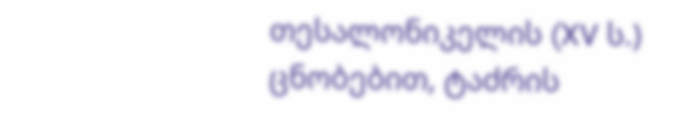თესალონიკელის (XV ს.) ცნობებით, ტაძრის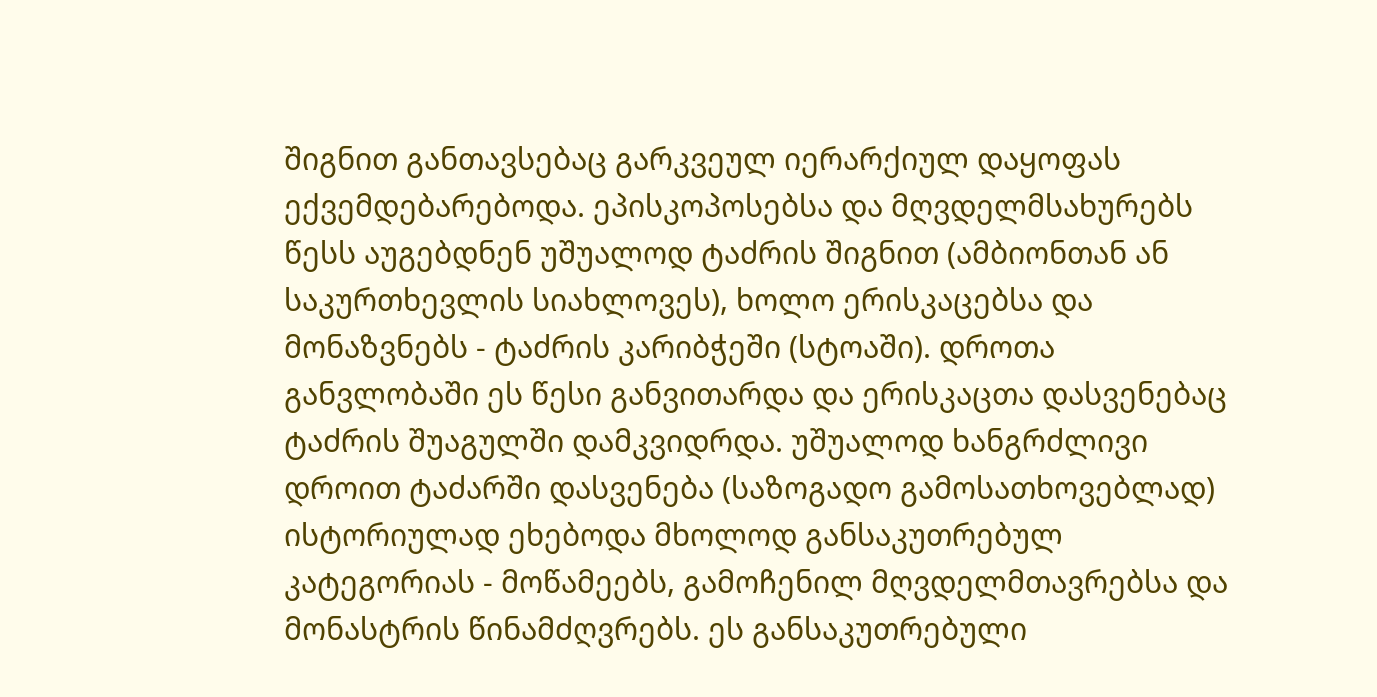შიგნით განთავსებაც გარკვეულ იერარქიულ დაყოფას ექვემდებარებოდა. ეპისკოპოსებსა და მღვდელმსახურებს წესს აუგებდნენ უშუალოდ ტაძრის შიგნით (ამბიონთან ან საკურთხევლის სიახლოვეს), ხოლო ერისკაცებსა და მონაზვნებს - ტაძრის კარიბჭეში (სტოაში). დროთა განვლობაში ეს წესი განვითარდა და ერისკაცთა დასვენებაც ტაძრის შუაგულში დამკვიდრდა. უშუალოდ ხანგრძლივი დროით ტაძარში დასვენება (საზოგადო გამოსათხოვებლად) ისტორიულად ეხებოდა მხოლოდ განსაკუთრებულ კატეგორიას - მოწამეებს, გამოჩენილ მღვდელმთავრებსა და მონასტრის წინამძღვრებს. ეს განსაკუთრებული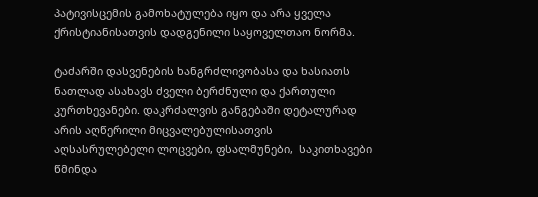პატივისცემის გამოხატულება იყო და არა ყველა ქრისტიანისათვის დადგენილი საყოველთაო ნორმა.

ტაძარში დასვენების ხანგრძლივობასა და ხასიათს ნათლად ასახავს ძველი ბერძნული და ქართული კურთხევანები. დაკრძალვის განგებაში დეტალურად არის აღწერილი მიცვალებულისათვის აღსასრულებელი ლოცვები, ფსალმუნები,  საკითხავები წმინდა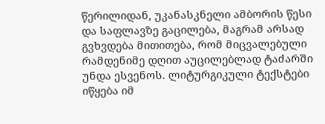წერილიდან, უკანასკნელი ამბორის წესი და საფლავზე გაცილება, მაგრამ არსად გვხვდება მითითება, რომ მიცვალებული რამდენიმე დღით აუცილებლად ტაძარში უნდა ესვენოს. ლიტურგიკული ტექსტები იწყება იმ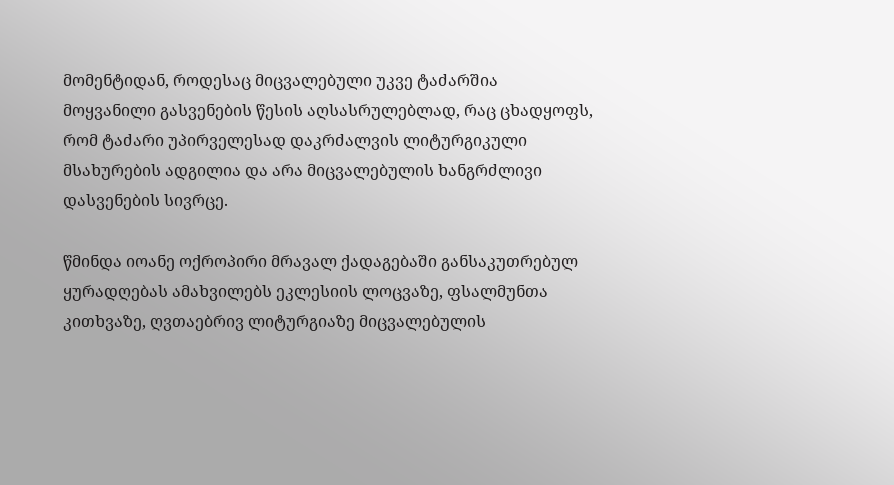მომენტიდან, როდესაც მიცვალებული უკვე ტაძარშია მოყვანილი გასვენების წესის აღსასრულებლად, რაც ცხადყოფს, რომ ტაძარი უპირველესად დაკრძალვის ლიტურგიკული მსახურების ადგილია და არა მიცვალებულის ხანგრძლივი დასვენების სივრცე.

წმინდა იოანე ოქროპირი მრავალ ქადაგებაში განსაკუთრებულ ყურადღებას ამახვილებს ეკლესიის ლოცვაზე, ფსალმუნთა კითხვაზე, ღვთაებრივ ლიტურგიაზე მიცვალებულის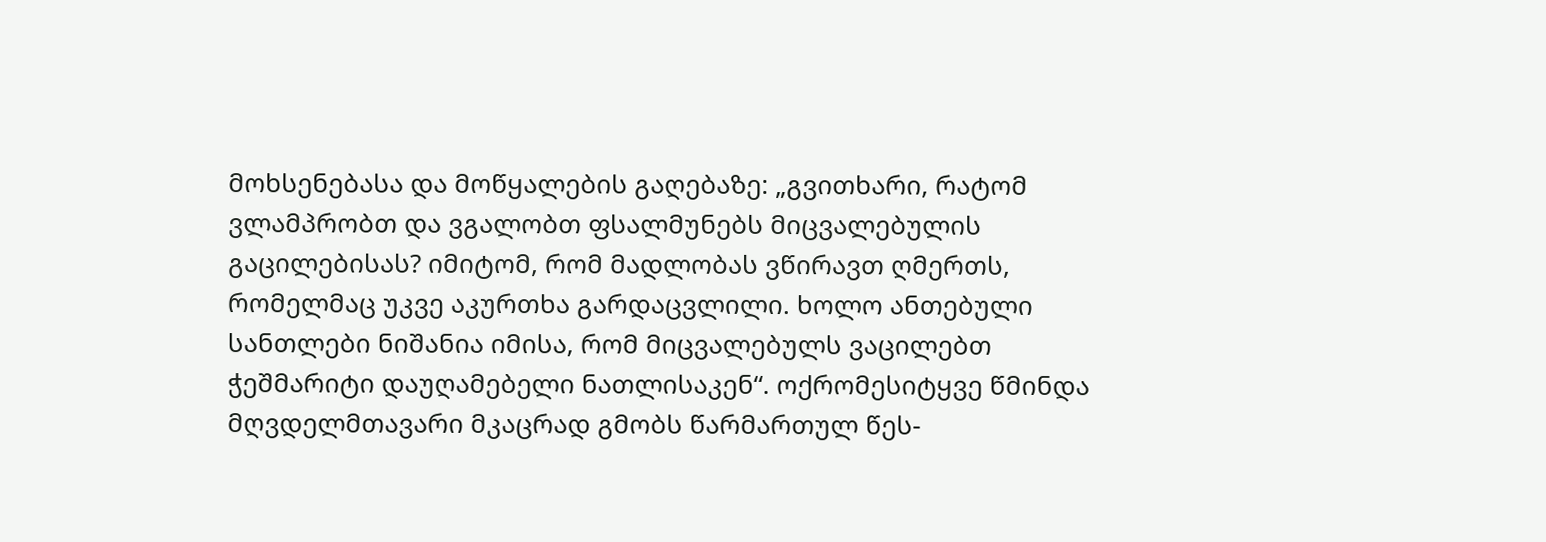მოხსენებასა და მოწყალების გაღებაზე: „გვითხარი, რატომ ვლამპრობთ და ვგალობთ ფსალმუნებს მიცვალებულის გაცილებისას? იმიტომ, რომ მადლობას ვწირავთ ღმერთს, რომელმაც უკვე აკურთხა გარდაცვლილი. ხოლო ანთებული სანთლები ნიშანია იმისა, რომ მიცვალებულს ვაცილებთ ჭეშმარიტი დაუღამებელი ნათლისაკენ“. ოქრომესიტყვე წმინდა მღვდელმთავარი მკაცრად გმობს წარმართულ წეს-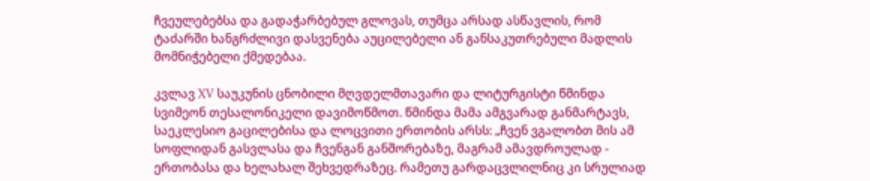ჩვეულებებსა და გადაჭარბებულ გლოვას, თუმცა არსად ასწავლის, რომ ტაძარში ხანგრძლივი დასვენება აუცილებელი ან განსაკუთრებული მადლის მომნიჭებელი ქმედებაა.

კვლავ XV საუკუნის ცნობილი მღვდელმთავარი და ლიტურგისტი წმინდა სვიმეონ თესალონიკელი დავიმოწმოთ. წმინდა მამა ამგვარად განმარტავს, საეკლესიო გაცილებისა და ლოცვითი ერთობის არსს: „ჩვენ ვგალობთ მის ამ სოფლიდან გასვლასა და ჩვენგან განშორებაზე, მაგრამ ამავდროულად - ერთობასა და ხელახალ შეხვედრაზეც. რამეთუ გარდაცვლილნიც კი სრულიად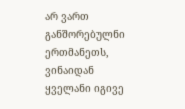არ ვართ განშორებულნი ერთმანეთს, ვინაიდან ყველანი იგივე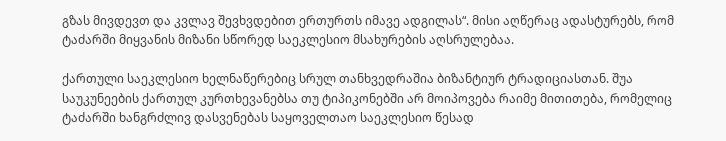გზას მივდევთ და კვლავ შევხვდებით ერთურთს იმავე ადგილას“. მისი აღწერაც ადასტურებს, რომ ტაძარში მიყვანის მიზანი სწორედ საეკლესიო მსახურების აღსრულებაა.

ქართული საეკლესიო ხელნაწერებიც სრულ თანხვედრაშია ბიზანტიურ ტრადიციასთან. შუა საუკუნეების ქართულ კურთხევანებსა თუ ტიპიკონებში არ მოიპოვება რაიმე მითითება, რომელიც ტაძარში ხანგრძლივ დასვენებას საყოველთაო საეკლესიო წესად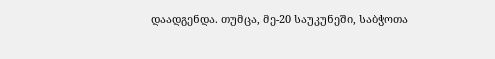დაადგენდა. თუმცა, მე-20 საუკუნეში, საბჭოთა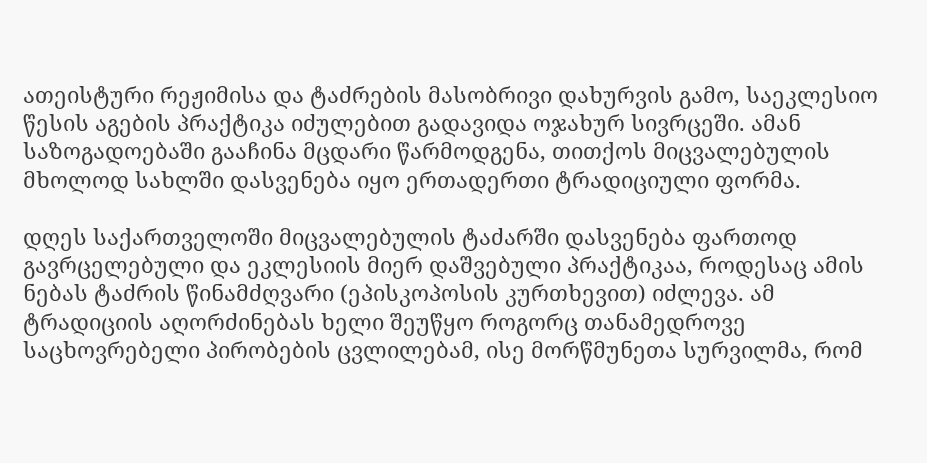ათეისტური რეჟიმისა და ტაძრების მასობრივი დახურვის გამო, საეკლესიო წესის აგების პრაქტიკა იძულებით გადავიდა ოჯახურ სივრცეში. ამან საზოგადოებაში გააჩინა მცდარი წარმოდგენა, თითქოს მიცვალებულის მხოლოდ სახლში დასვენება იყო ერთადერთი ტრადიციული ფორმა.

დღეს საქართველოში მიცვალებულის ტაძარში დასვენება ფართოდ გავრცელებული და ეკლესიის მიერ დაშვებული პრაქტიკაა, როდესაც ამის ნებას ტაძრის წინამძღვარი (ეპისკოპოსის კურთხევით) იძლევა. ამ ტრადიციის აღორძინებას ხელი შეუწყო როგორც თანამედროვე საცხოვრებელი პირობების ცვლილებამ, ისე მორწმუნეთა სურვილმა, რომ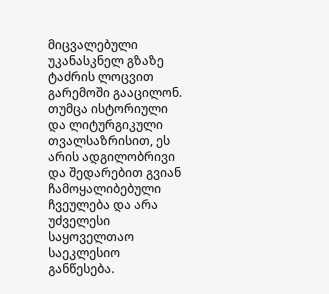მიცვალებული უკანასკნელ გზაზე ტაძრის ლოცვით გარემოში გააცილონ. თუმცა ისტორიული და ლიტურგიკული თვალსაზრისით, ეს არის ადგილობრივი და შედარებით გვიან ჩამოყალიბებული ჩვეულება და არა უძველესი საყოველთაო საეკლესიო განწესება.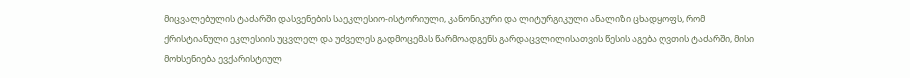მიცვალებულის ტაძარში დასვენების საეკლესიო-ისტორიული, კანონიკური და ლიტურგიკული ანალიზი ცხადყოფს, რომ ქრისტიანული ეკლესიის უცვლელ და უძველეს გადმოცემას წარმოადგენს გარდაცვლილისათვის წესის აგება ღვთის ტაძარში, მისი მოხსენიება ევქარისტიულ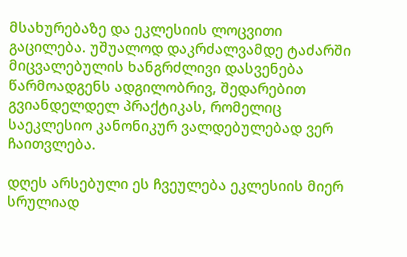მსახურებაზე და ეკლესიის ლოცვითი გაცილება. უშუალოდ დაკრძალვამდე ტაძარში მიცვალებულის ხანგრძლივი დასვენება წარმოადგენს ადგილობრივ, შედარებით გვიანდელდელ პრაქტიკას, რომელიც საეკლესიო კანონიკურ ვალდებულებად ვერ ჩაითვლება.

დღეს არსებული ეს ჩვეულება ეკლესიის მიერ სრულიად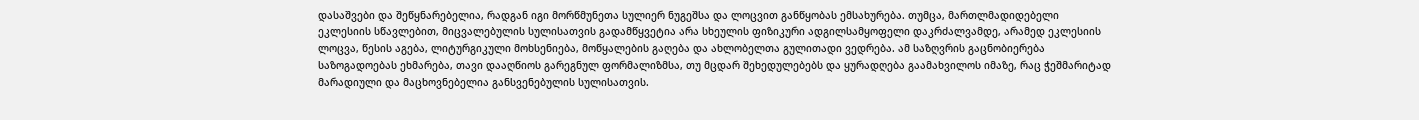დასაშვები და შეწყნარებელია, რადგან იგი მორწმუნეთა სულიერ ნუგეშსა და ლოცვით განწყობას ემსახურება. თუმცა, მართლმადიდებელი ეკლესიის სწავლებით, მიცვალებულის სულისათვის გადამწყვეტია არა სხეულის ფიზიკური ადგილსამყოფელი დაკრძალვამდე, არამედ ეკლესიის ლოცვა, წესის აგება, ლიტურგიკული მოხსენიება, მოწყალების გაღება და ახლობელთა გულითადი ვედრება. ამ საზღვრის გაცნობიერება საზოგადოებას ეხმარება, თავი დააღწიოს გარეგნულ ფორმალიზმსა, თუ მცდარ შეხედულებებს და ყურადღება გაამახვილოს იმაზე, რაც ჭეშმარიტად მარადიული და მაცხოვნებელია განსვენებულის სულისათვის.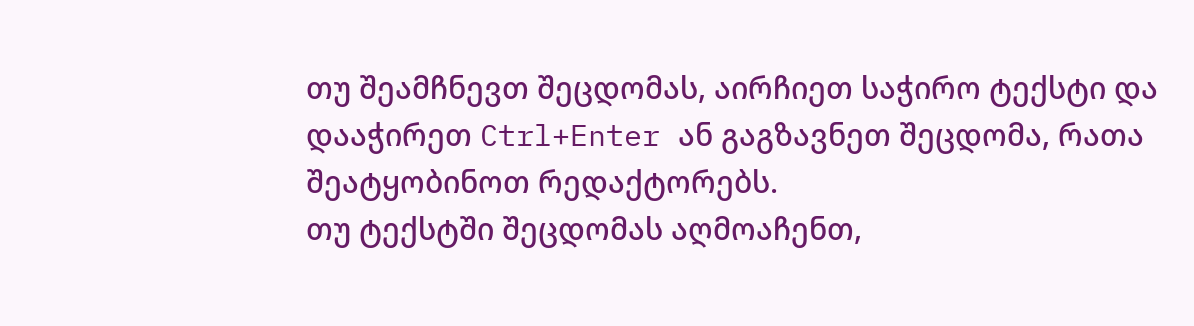თუ შეამჩნევთ შეცდომას, აირჩიეთ საჭირო ტექსტი და დააჭირეთ Ctrl+Enter ან გაგზავნეთ შეცდომა, რათა შეატყობინოთ რედაქტორებს.
თუ ტექსტში შეცდომას აღმოაჩენთ,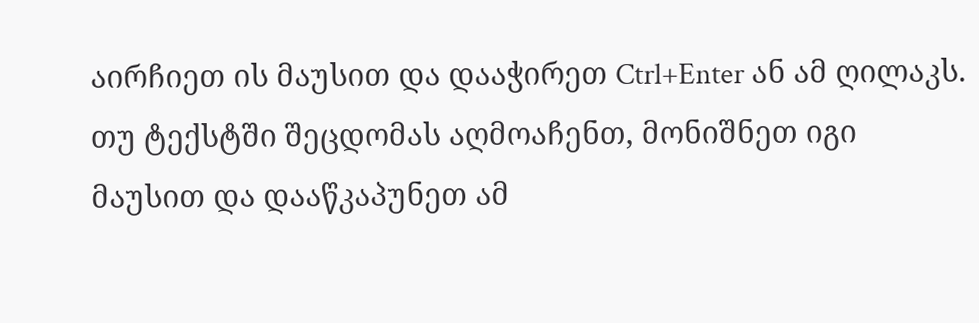აირჩიეთ ის მაუსით და დააჭირეთ Ctrl+Enter ან ამ ღილაკს. თუ ტექსტში შეცდომას აღმოაჩენთ, მონიშნეთ იგი მაუსით და დააწკაპუნეთ ამ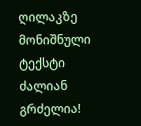ღილაკზე მონიშნული ტექსტი ძალიან გრძელია!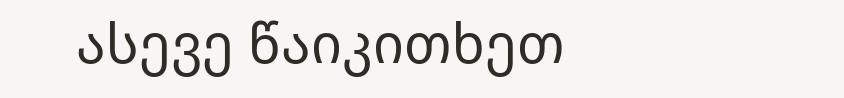ასევე წაიკითხეთ